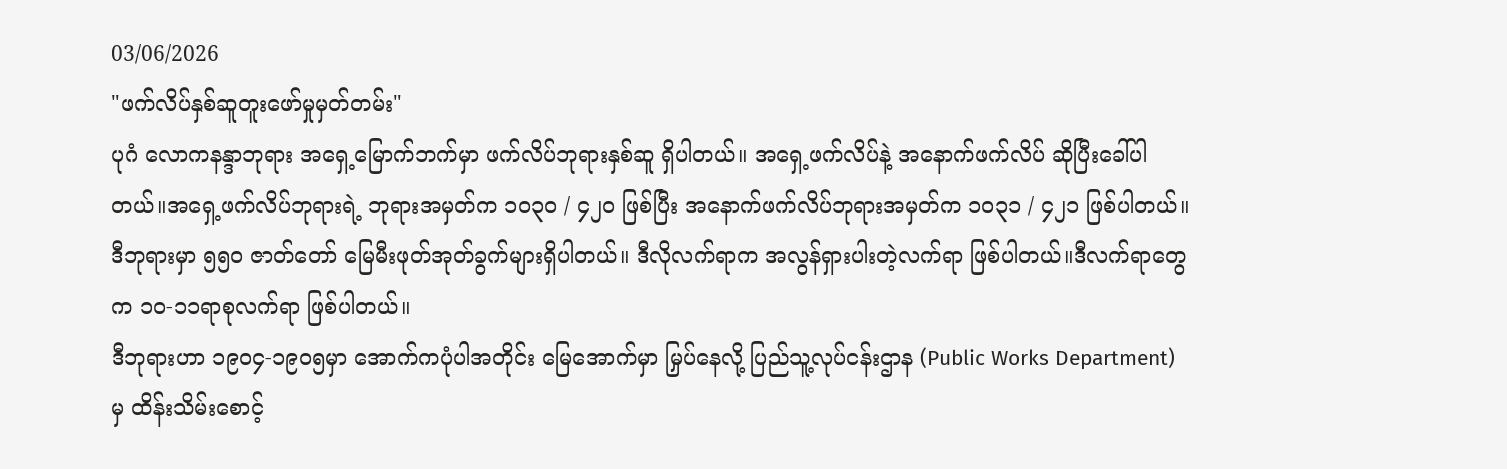03/06/2026
"ဖက်လိပ်နှစ်ဆူတူးဖော်မှုမှတ်တမ်း"
ပုဂံ လောကနန္ဒာဘုရား အရှေ့မြောက်ဘက်မှာ ဖက်လိပ်ဘုရားနှစ်ဆူ ရှိပါတယ်။ အရှေ့ဖက်လိပ်နဲ့ အနောက်ဖက်လိပ် ဆိုပြီးခေါ်ပါတယ်။အရှေ့ဖက်လိပ်ဘုရားရဲ့ ဘုရားအမှတ်က ၁၀၃၀ / ၄၂၀ ဖြစ်ပြီး အနောက်ဖက်လိပ်ဘုရားအမှတ်က ၁၀၃၁ / ၄၂၁ ဖြစ်ပါတယ်။ ဒီဘုရားမှာ ၅၅၀ ဇာတ်တော် မြေမီးဖုတ်အုတ်ခွက်များရှိပါတယ်။ ဒီလိုလက်ရာက အလွန်ရှားပါးတဲ့လက်ရာ ဖြစ်ပါတယ်။ဒီလက်ရာတွေက ၁၀-၁၁ရာစုလက်ရာ ဖြစ်ပါတယ်။
ဒီဘုရားဟာ ၁၉၀၄-၁၉၀၅မှာ အောက်ကပုံပါအတိုင်း မြေအောက်မှာ မြှပ်နေလို့ ပြည်သူ့လုပ်ငန်းဌာန (Public Works Department) မှ ထိန်းသိမ်းစောင့်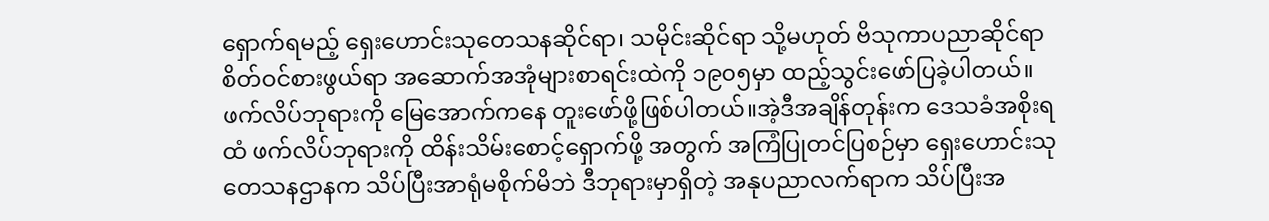ရှောက်ရမည့် ရှေးဟောင်းသုတေသနဆိုင်ရာ၊ သမိုင်းဆိုင်ရာ သို့မဟုတ် ဗိသုကာပညာဆိုင်ရာ စိတ်ဝင်စားဖွယ်ရာ အဆောက်အအုံများစာရင်းထဲကို ၁၉၀၅မှာ ထည့်သွင်းဖော်ပြခဲ့ပါတယ်။ ဖက်လိပ်ဘုရားကို မြေအောက်ကနေ တူးဖော်ဖို့ဖြစ်ပါတယ်။အဲ့ဒီအချိန်တုန်းက ဒေသခံအစိုးရထံ ဖက်လိပ်ဘုရားကို ထိန်းသိမ်းစောင့်ရှောက်ဖို့ အတွက် အကြံပြုတင်ပြစဉ်မှာ ရှေးဟောင်းသုတေသနဌာနက သိပ်ပြီးအာရုံမစိုက်မိဘဲ ဒီဘုရားမှာရှိတဲ့ အနုပညာလက်ရာက သိပ်ပြီးအ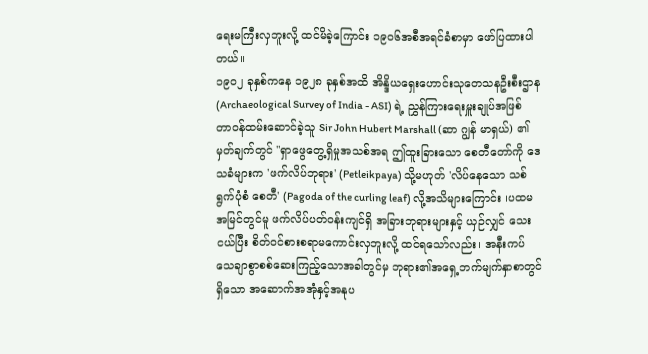ရေးမကြီးလှဘူးလို့ ထင်မိခဲ့ကြောင်း ၁၉၀၆အစီအရင်ခံစာမှာ ဖော်ပြထားပါတယ်။
၁၉၀၂ ခုနှစ်ကနေ ၁၉၂၈ ခုနှစ်အထိ အိန္ဒိယရှေးဟောင်းသုတေသနဦးစီးဌာန (Archaeological Survey of India - ASI) ရဲ့ ညွှန်ကြားရေးမှူးချုပ်အဖြစ် တာဝန်ထမ်းဆောင်ခဲ့သူ Sir John Hubert Marshall (ဆာ ဂျွန် မာရှယ်) ၏ မှတ်ချက်တွင် "ရှာဖွေတွေ့ရှိမှုအသစ်အရ ဤထူးခြားသော စေတီတော်ကို ဒေသခံများက 'ဖက်လိပ်ဘုရား' (Petleikpaya) သို့မဟုတ် 'လိပ်နေသော သစ်ရွက်ပုံစံ စေတီ' (Pagoda of the curling leaf) လို့အသိများကြောင်း ၊ပထမအမြင်တွင်မူ ဖက်လိပ်ပတ်ဝန်းကျင်ရှိ အခြားဘုရားများနှင့် ယှဉ်လျှင် သေးငယ်ပြီး စိတ်ဝင်စားစရာမကောင်းလှဘူးလို့ ထင်ရသော်လည်း၊ အနီးကပ် သေချာစွာစစ်ဆေးကြည့်သောအခါတွင်မှ ဘုရား၏အရှေ့ဘက်မျက်နှာစာတွင် ရှိသော အဆောက်အအုံနှင့်အနုပ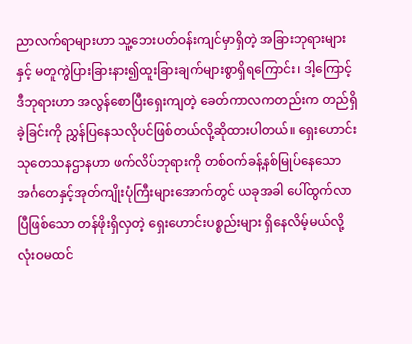ညာလက်ရာများဟာ သူ့ဘေးပတ်ဝန်းကျင်မှာရှိတဲ့ အခြားဘုရားများနှင့် မတူကွဲပြားခြားနား၍ထူးခြားချက်များစွာရှိရကြောင်း၊ ဒါ့ကြောင့်ဒီဘုရားဟာ အလွန်စောပြီးရှေးကျတဲ့ ခေတ်ကာလကတည်းက တည်ရှိခဲ့ခြင်းကို ညွှန်ပြနေသလိုပင်ဖြစ်တယ်လို့ဆိုထားပါတယ်။ ရှေးဟောင်းသုတေသနဌာနဟာ ဖက်လိပ်ဘုရားကို တစ်ဝက်ခန့်နစ်မြုပ်နေသော အင်္ဂတေနှင့်အုတ်ကျိုးပုံကြီးများအောက်တွင် ယခုအခါ ပေါ်ထွက်လာပြီဖြစ်သော တန်ဖိုးရှိလှတဲ့ ရှေးဟောင်းပစ္စည်းများ ရှိနေလိမ့်မယ်လို့ လုံးဝမထင်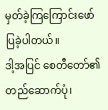မှတ်ခဲ့ကြကြောင်းဖော်ပြခဲ့ပါတယ်။
ဒါ့အပြင် စေတီတော်၏တည်ဆောက်ပုံ၊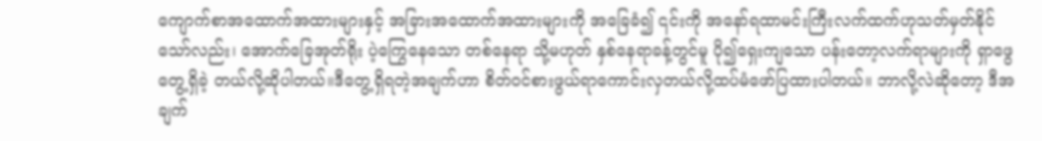ကျောက်စာအထောက်အထားများနှင့် အခြားအထောက်အထားများကို အခြေခံ၍ ၎င်းကို အနော်ရထာမင်းကြီးလက်ထက်ဟုသတ်မှတ်နိုင်သော်လည်း၊ အောက်ခြေအုတ်ရိုး ပဲ့ကြွေနေသော တစ်နေရာ သို့မဟုတ် နှစ်နေရာခန့်တွင်မူ ပို၍ရှေးကျသော ပန်းတော့လက်ရာများကို ရှာဖွေတွေ့ရှိခဲ့ တယ်လို့ဆိုပါတယ်။ဒီတွေ့ရှိရတဲ့အချက်ဟာ စိတ်ဝင်စားဖွယ်ရာကောင်းလှတယ်လို့ထပ်မံဖော်ပြထားပါတယ်။ ဘာလို့လဲဆိုတော့ ဒီအချက်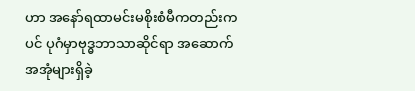ဟာ အနော်ရထာမင်းမစိုးစံမီကတည်းကပင် ပုဂံမှာဗုဒ္ဓဘာသာဆိုင်ရာ အဆောက်အအုံများရှိခဲ့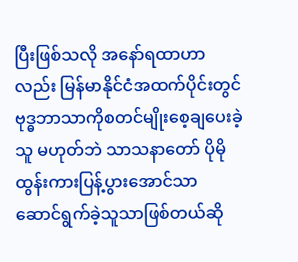ပြီးဖြစ်သလို အနော်ရထာဟာလည်း မြန်မာနိုင်ငံအထက်ပိုင်းတွင် ဗုဒ္ဓဘာသာကိုစတင်မျိုးစေ့ချပေးခဲ့သူ မဟုတ်ဘဲ သာသနာတော် ပိုမိုထွန်းကားပြန့်ပွားအောင်သာ ဆောင်ရွက်ခဲ့သူသာဖြစ်တယ်ဆို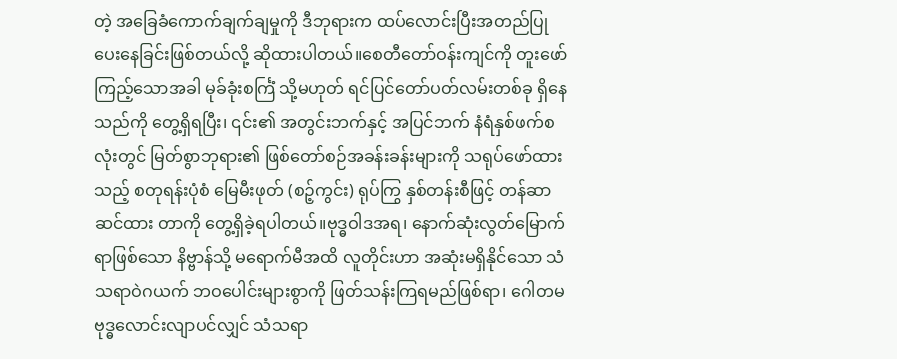တဲ့ အခြေခံကောက်ချက်ချမှုကို ဒီဘုရားက ထပ်လောင်းပြီးအတည်ပြုပေးနေခြင်းဖြစ်တယ်လို့ ဆိုထားပါတယ်။စေတီတော်ဝန်းကျင်ကို တူးဖော်ကြည့်သောအခါ မုခ်ခုံးစင်္ကြံ သို့မဟုတ် ရင်ပြင်တော်ပတ်လမ်းတစ်ခု ရှိနေသည်ကို တွေ့ရှိရပြီး၊ ၎င်း၏ အတွင်းဘက်နှင့် အပြင်ဘက် နံရံနှစ်ဖက်စလုံးတွင် မြတ်စွာဘုရား၏ ဖြစ်တော်စဉ်အခန်းခန်းများကို သရုပ်ဖော်ထားသည့် စတုရန်းပုံစံ မြေမီးဖုတ် (စဉ့်ကွင်း) ရုပ်ကြွ နှစ်တန်းစီဖြင့် တန်ဆာဆင်ထား တာကို တွေ့ရှိခဲ့ရပါတယ်။ဗုဒ္ဓဝါဒအရ၊ နောက်ဆုံးလွတ်မြောက်ရာဖြစ်သော နိဗ္ဗာန်သို့ မရောက်မီအထိ လူတိုင်းဟာ အဆုံးမရှိနိုင်သော သံသရာဝဲဂယက် ဘဝပေါင်းများစွာကို ဖြတ်သန်းကြရမည်ဖြစ်ရာ၊ ဂေါတမဗုဒ္ဓလောင်းလျာပင်လျှင် သံသရာ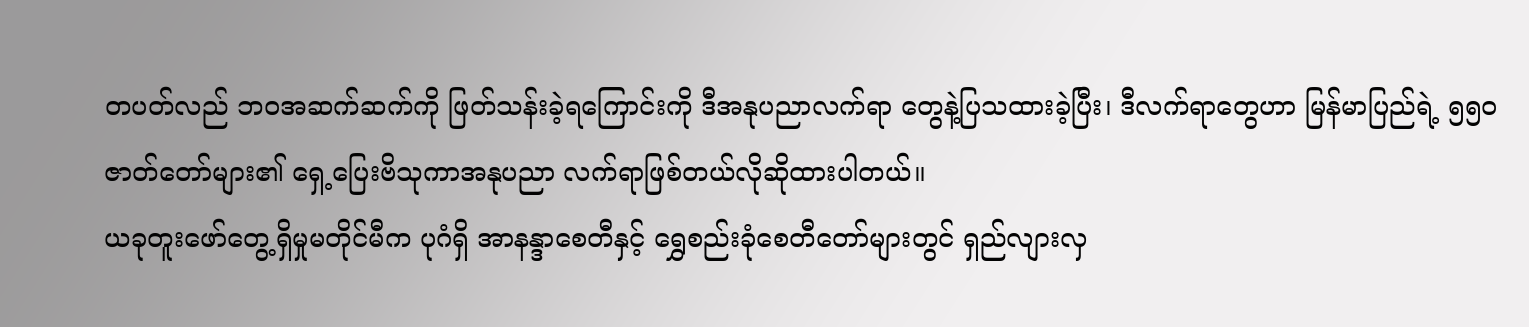တပတ်လည် ဘဝအဆက်ဆက်ကို ဖြတ်သန်းခဲ့ရကြောင်းကို ဒီအနုပညာလက်ရာ တွေနဲ့ပြသထားခဲ့ပြီး၊ ဒီလက်ရာတွေဟာ မြန်မာပြည်ရဲ့ ၅၅၀ဇာတ်တော်များ၏ ရှေ့ပြေးဗိသုကာအနုပညာ လက်ရာဖြစ်တယ်လိုဆိုထားပါတယ်။
ယခုတူးဖော်တွေ့ရှိမှုမတိုင်မီက ပုဂံရှိ အာနန္ဒာစေတီနှင့် ရွှေစည်းခုံစေတီတော်များတွင် ရှည်လျားလှ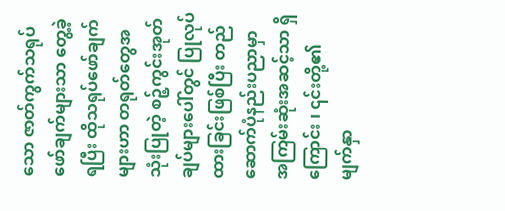သော ဇာတ်ကွက်သရုပ်ဖော်ချက်များသာ တွေ့ခဲ့ရပြီး ထိုသရုပ်ဖော်ချက်များဟာ တရုတ်တွေအသုံးပြုတဲ့ စဉ့်ကွင်းအုတ်ချပ်များပေါ်တွင် ပြုလုပ်ထားခြင်းဖြစ်ပြီး တည်ဆောက်ပုံနည်းပညာမှာ အကြမ်းဆုံးအဆင့်သာ ရှိကြောင်း ၊ ၎င်းတို့၏မျက်နှာ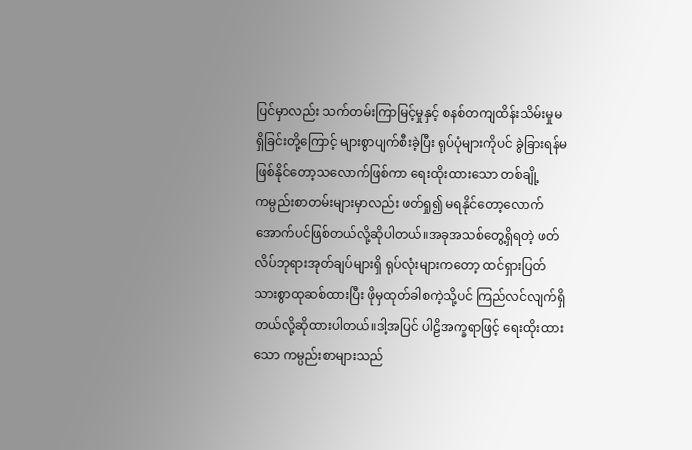ပြင်မှာလည်း သက်တမ်းကြာမြင့်မှုနှင့် စနစ်တကျထိန်းသိမ်းမှုမရှိခြင်းတို့ကြောင့် များစွာပျက်စီးခဲ့ပြီး ရုပ်ပုံများကိုပင် ခွဲခြားရန်မဖြစ်နိုင်တော့သလောက်ဖြစ်ကာ ရေးထိုးထားသော တစ်ချို့ကမ္ပည်းစာတမ်းများမှာလည်း ဖတ်ရှု၍ မရနိုင်တော့လောက်အောက်ပင်ဖြစ်တယ်လို့ဆိုပါတယ်။အခုအသစ်တွေ့ရှိရတဲ့ ဖတ်လိပ်ဘုရားအုတ်ချပ်များရှိ ရုပ်လုံးများကတော့ ထင်ရှားပြတ်သားစွာထုဆစ်ထားပြီး ဖိုမှထုတ်ခါစကဲ့သို့ပင် ကြည်လင်လျက်ရှိတယ်လို့ဆိုထားပါတယ်။ဒါ့အပြင် ပါဠိအက္ခရာဖြင့် ရေးထိုးထားသော ကမ္ပည်းစာများသည်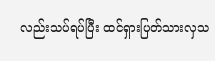လည်းသပ်ရပ်ပြီး ထင်ရှားပြတ်သားလှသ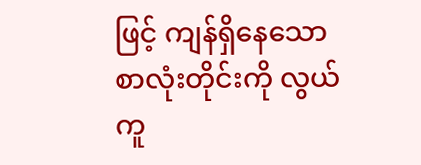ဖြင့် ကျန်ရှိနေသော စာလုံးတိုင်းကို လွယ်ကူ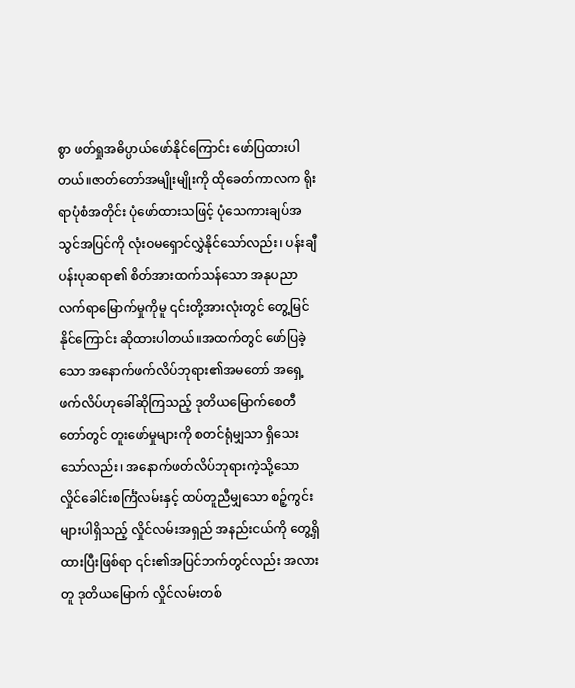စွာ ဖတ်ရှုအဓိပ္ပာယ်ဖော်နိုင်ကြောင်း ဖော်ပြထားပါတယ်။ဇာတ်တော်အမျိုးမျိုးကို ထိုခေတ်ကာလက ရိုးရာပုံစံအတိုင်း ပုံဖော်ထားသဖြင့် ပုံသေကားချပ်အသွင်အပြင်ကို လုံးဝမရှောင်လွှဲနိုင်သော်လည်း၊ ပန်းချီပန်းပုဆရာ၏ စိတ်အားထက်သန်သော အနုပညာလက်ရာမြောက်မှုကိုမူ ၎င်းတို့အားလုံးတွင် တွေ့မြင်နိုင်ကြောင်း ဆိုထားပါတယ်။အထက်တွင် ဖော်ပြခဲ့သော အနောက်ဖက်လိပ်ဘုရား၏အမတော် အရှေ့ဖက်လိပ်ဟုခေါ်ဆိုကြသည့် ဒုတိယမြောက်စေတီတော်တွင် တူးဖော်မှုများကို စတင်ရုံမျှသာ ရှိသေးသော်လည်း၊ အနောက်ဖတ်လိပ်ဘုရားကဲ့သို့သော လှိုင်ခေါင်းစင်္ကြံလမ်းနှင့် ထပ်တူညီမျှသော စဉ့်ကွင်းများပါရှိသည့် လှိုင်လမ်းအရှည် အနည်းငယ်ကို တွေ့ရှိထားပြီးဖြစ်ရာ ၎င်း၏အပြင်ဘက်တွင်လည်း အလားတူ ဒုတိယမြောက် လှိုင်လမ်းတစ်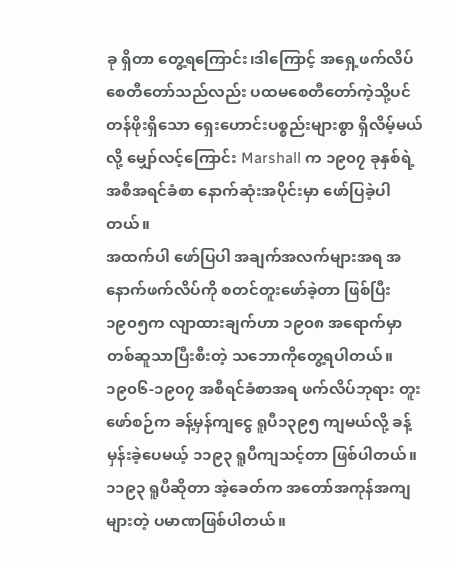ခု ရှိတာ တွေ့ရကြောင်း၊ဒါကြောင့် အရှေ့ဖက်လိပ်စေတီတော်သည်လည်း ပထမစေတီတော်ကဲ့သို့ပင် တန်ဖိုးရှိသော ရှေးဟောင်းပစ္စည်းများစွာ ရှိလိမ့်မယ်လို့ မျှော်လင့်ကြောင်း Marshall က ၁၉၀၇ ခုနှစ်ရဲ့ အစီအရင်ခံစာ နောက်ဆုံးအပိုင်းမှာ ဖော်ပြခဲ့ပါတယ်။
အထက်ပါ ဖော်ပြပါ အချက်အလက်များအရ အနောက်ဖက်လိပ်ကို စတင်တူးဖော်ခဲ့တာ ဖြစ်ပြီး ၁၉၀၅က လျာထားချက်ဟာ ၁၉၀၈ အရောက်မှာ တစ်ဆူသာပြီးစီးတဲ့ သဘောကိုတွေ့ရပါတယ်။ ၁၉၀၆-၁၉၀၇ အစီရင်ခံစာအရ ဖက်လိပ်ဘုရား တူးဖော်စဉ်က ခန့်မှန်ကျငွေ ရူပီ၁၃၉၅ ကျမယ်လို့ ခန့်မှန်းခဲ့ပေမယ့် ၁၁၉၃ ရူပီကျသင့်တာ ဖြစ်ပါတယ်။ ၁၁၉၃ ရူပီဆိုတာ အဲ့ခေတ်က အတော်အကုန်အကျများတဲ့ ပမာဏဖြစ်ပါတယ်။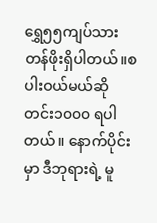ရွှေ၅၅ကျပ်သားတန်ဖိုးရှိပါတယ်။စပါးဝယ်မယ်ဆို တင်း၁၀၀၀ ရပါတယ်။ နောက်ပိုင်းမှာ ဒီဘုရားရဲ့ မူ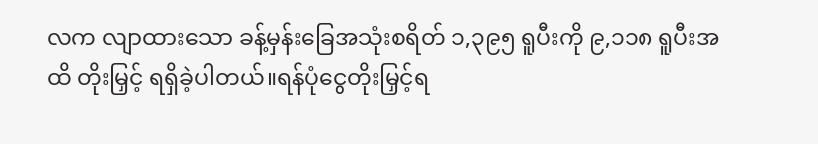လက လျာထားသော ခန့်မှန်းခြေအသုံးစရိတ် ၁,၃၉၅ ရူပီးကို ၉,၁၁၈ ရူပီးအထိ တိုးမြှင့် ရရှိခဲ့ပါတယ်။ရန်ပုံငွေတိုးမြှင့်ရ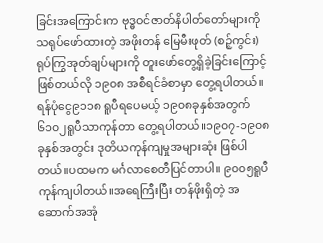ခြင်းအကြောင်းက ဗုဒ္ဓဝင်ဇာတ်နိပါတ်တော်များကို သရုပ်ဖော်ထားတဲ့ အဖိုးတန် မြေမီးဖုတ် (စဉ့်ကွင်း) ရုပ်ကြွအုတ်ချပ်များကို တူးဖော်တွေ့ရှိခဲ့ခြင်းကြောင့် ဖြစ်တယ်လို ၁၉၀၈ အစီရင်ခံစာမှာ တွေ့ရပါတယ်။ရန်ပုံငွေ၉၁၁၈ ရူပီရပေမယ့် ၁၉၀၈ခုနှစ်အတွက် ၆၁၀၂ရူပီသာကုန်တာ တွေ့ရပါတယ်။၁၉၀၇-၁၉၀၈ ခုနှစ်အတွင်း ဒုတိယကုန်ကျမှုအများဆုံး ဖြစ်ပါတယ်။ပထမက မင်္ဂလာစေတီပြင်တာပါ။ ၉၀၀၅ရူပီကုန်ကျပါတယ်။အရေကြီးပြီး တန်ဖိုးရှိတဲ့ အဆောက်အအုံ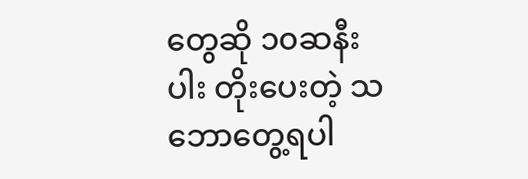တွေဆို ၁၀ဆနီးပါး တိုးပေးတဲ့ သဘောတွေ့ရပါ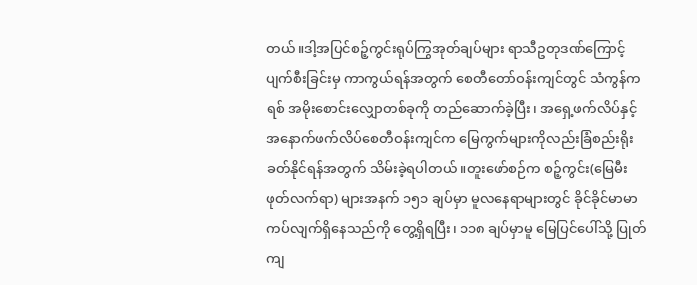တယ်။ဒါ့အပြင်စဉ့်ကွင်းရုပ်ကြွအုတ်ချပ်များ ရာသီဥတုဒဏ်ကြောင့် ပျက်စီးခြင်းမှ ကာကွယ်ရန်အတွက် စေတီတော်ဝန်းကျင်တွင် သံကွန်ကရစ် အမိုးစောင်းလျှောတစ်ခုကို တည်ဆောက်ခဲ့ပြီး၊ အရှေ့ဖက်လိပ်နှင့် အနောက်ဖက်လိပ်စေတီဝန်းကျင်က မြေကွက်များကိုလည်းခြံစည်းရိုးခတ်နိုင်ရန်အတွက် သိမ်းခဲ့ရပါတယ်။တူးဖော်စဉ်က စဉ့်ကွင်း(မြေမီးဖုတ်လက်ရာ) များအနက် ၁၅၁ ချပ်မှာ မူလနေရာများတွင် ခိုင်ခိုင်မာမာ ကပ်လျက်ရှိနေသည်ကို တွေ့ရှိရပြီး၊ ၁၁၈ ချပ်မှာမူ မြေပြင်ပေါ်သို့ ပြုတ်ကျ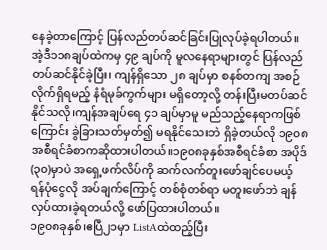နေခဲ့တာကြောင့် ပြန်လည်တပ်ဆင်ခြင်းပြုလုပ်ခဲ့ရပါတယ်။ အဲ့ဒီ၁၁၈ချပ်ထဲကမှ ၄၉ ချပ်ကို မူလနေရာများတွင် ပြန်လည်တပ်ဆင်နိုင်ခဲ့ပြီး၊ ကျန်ရှိသော ၂၈ ချပ်မှာ စနစ်တကျ အစဉ်လိုက်ရှိရမည့် နံရံမုခ်ကွက်များ မရှိတော့လို့ တန်းပြီးမတပ်ဆင်နိုင်သလို၊ကျန်အချပ်ရေ ၄၁ ချပ်မှာမူ မည်သည့်နေရာကဖြစ်ကြောင်း ခွဲခြားသတ်မှတ်၍ မရနိုင်သေးဘဲ ရှိခဲ့တယ်လို ၁၉၀၈အစီရင်ခံစာကဆိုထားပါတယ်။၁၉၀၈ခုနှစ်အစီရင်ခံစာ အပိုဒ်(၃၀)မှာပဲ အရှေ့ဖက်လိပ်ကို ဆက်လက်တူးဖော်ချင်ပေမယ့် ရန်ပုံငွေလို အပ်ချက်ကြောင့် တစ်စုံတစ်ရာ မတူးဖော်ဘဲ ချန်လှပ်ထားခဲ့ရတယ်လို့ ဖော်ပြထားပါတယ်။
၁၉၀၈ခုနှစ်၊ဧပြီ၂၁မှာ ListAထဲထည့်ပြီး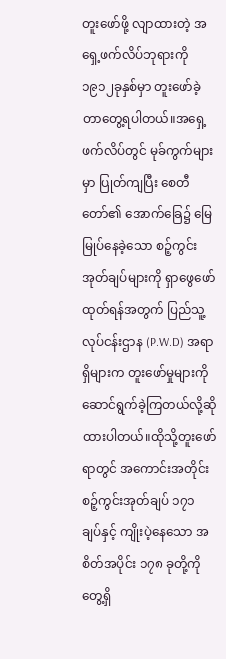တူးဖော်ဖို့ လျာထားတဲ့ အရှေ့ဖက်လိပ်ဘုရားကို ၁၉၁၂ခုနှစ်မှာ တူးဖော်ခဲ့တာတွေ့ရပါတယ်။အရှေ့ဖက်လိပ်တွင် မုခ်ကွက်များမှာ ပြုတ်ကျပြီး စေတီတော်၏ အောက်ခြေ၌ မြေမြုပ်နေခဲ့သော စဉ့်ကွင်းအုတ်ချပ်များကို ရှာဖွေဖော်ထုတ်ရန်အတွက် ပြည်သူ့လုပ်ငန်းဌာန (P.W.D) အရာရှိများက တူးဖော်မှုများကို ဆောင်ရွက်ခဲ့ကြတယ်လို့ဆိုထားပါတယ်။ထိုသို့တူးဖော်ရာတွင် အကောင်းအတိုင်း စဉ့်ကွင်းအုတ်ချပ် ၁၇၁ ချပ်နှင့် ကျိုးပဲ့နေသော အစိတ်အပိုင်း ၁၇၈ ခုတို့ကို တွေ့ရှိ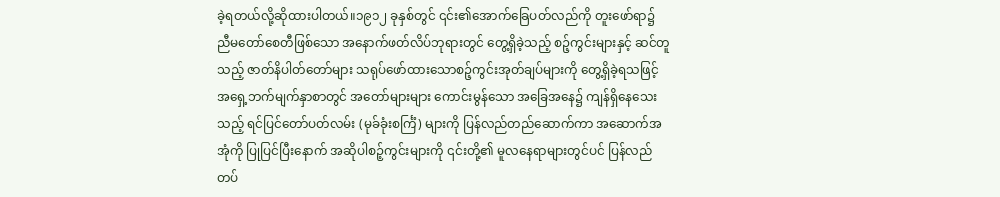ခဲ့ရတယ်လို့ဆိုထားပါတယ်။၁၉၁၂ ခုနှစ်တွင် ၎င်း၏အောက်ခြေပတ်လည်ကို တူးဖော်ရာ၌ ညီမတော်စေတီဖြစ်သော အနောက်ဖတ်လိပ်ဘုရားတွင် တွေ့ရှိခဲ့သည့် စဉ့်ကွင်းများနှင့် ဆင်တူသည့် ဇာတ်နိပါတ်တော်များ သရုပ်ဖော်ထားသောစဉ့်ကွင်းအုတ်ချပ်များကို တွေ့ရှိခဲ့ရသဖြင့် အရှေ့ဘက်မျက်နှာစာတွင် အတော်များများ ကောင်းမွန်သော အခြေအနေ၌ ကျန်ရှိနေသေးသည့် ရင်ပြင်တော်ပတ်လမ်း (မုခ်ခုံးစင်္ကြံ) များကို ပြန်လည်တည်ဆောက်ကာ အဆောက်အအုံကို ပြုပြင်ပြီးနောက် အဆိုပါစဉ့်ကွင်းများကို ၎င်းတို့၏ မူလနေရာများတွင်ပင် ပြန်လည်တပ်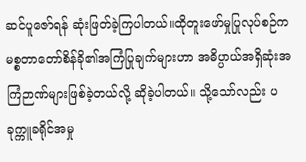ဆင်ပူဇော်ရန် ဆုံးဖြတ်ခဲ့ကြပါတယ်။ထိုတူးဖော်မှုပြုလုပ်စဉ်က မစ္စတာတော်စိန်ခို၏အကြံပြုချက်များဟာ အဓိပ္ပာယ်အရှိဆုံးအကြံဉာဏ်များဖြစ်ခဲ့တယ်လို့ ဆိုခဲ့ပါတယ်။ သို့သော်လည်း ပခုက္ကူခရိုင်အမှု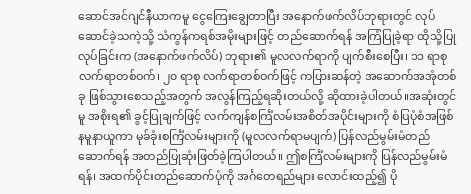ဆောင်အင်ဂျင်နီယာကမူ ငွေကြေးချွေတာပြီး အနောက်ဖက်လိပ်ဘုရားတွင် လုပ်ဆောင်ခဲ့သကဲ့သို့ သံကွန်ကရစ်အမိုးများဖြင့် တည်ဆောက်ရန် အကြံပြုခဲ့ရာ ထိုသို့ပြုလုပ်ခြင်းက (အနောက်ဖက်လိပ်) ဘုရား၏ မူလလက်ရာကို ပျက်စီးစေပြီး၊ ၁၁ ရာစု လက်ရာတစ်ဝက်၊ ၂၀ ရာစု လက်ရာတစ်ဝက်ဖြင့် ကပြားဆန်တဲ့ အဆောက်အအုံတစ်ခု ဖြစ်သွားစေသည့်အတွက် အလွန်ကြည့်ရဆိုးတယ်လို့ ဆိုထားခဲ့ပါတယ်။အဆုံးတွင်မူ အစိုးရ၏ ခွင့်ပြုချက်ဖြင့် လက်ကျန်စင်္ကြံလမ်းအစိတ်အပိုင်းများကို စံပြပုံစံအဖြစ် နမူနာယူကာ မုခ်ခုံးစင်္ကြံလမ်းများကို (မူလလက်ရာမပျက်) ပြန်လည်မွမ်းမံတည်ဆောက်ရန် အတည်ပြုဆုံးဖြတ်ခဲ့ကြပါတယ်။ ဤစင်္ကြံလမ်းများကို ပြန်လည်မွမ်းမံရန်၊ အထက်ပိုင်းတည်ဆောက်ပုံကို အင်္ဂတေရည်များ လောင်းထည့်၍ ပို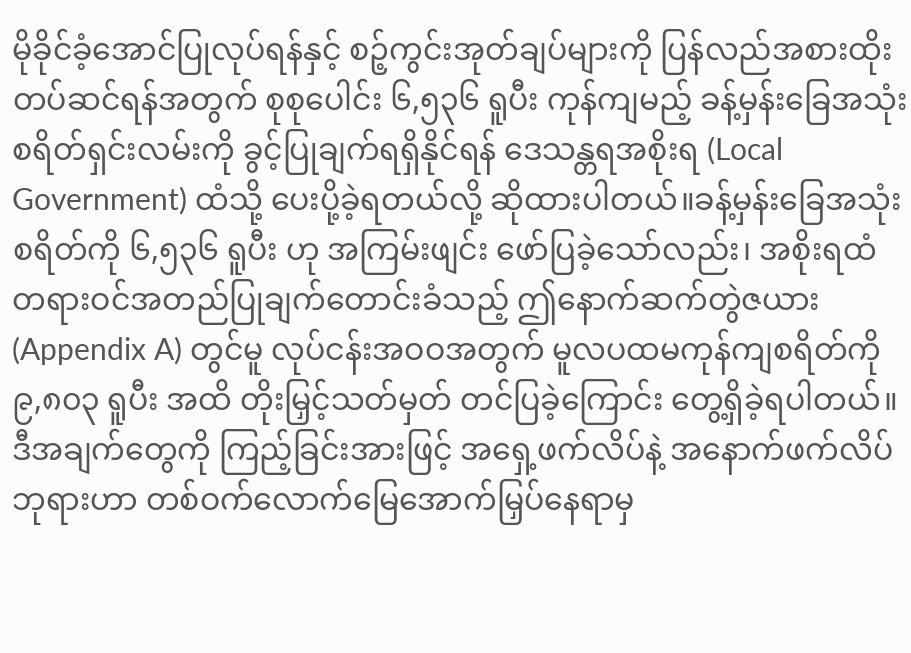မိုခိုင်ခံ့အောင်ပြုလုပ်ရန်နှင့် စဉ့်ကွင်းအုတ်ချပ်များကို ပြန်လည်အစားထိုးတပ်ဆင်ရန်အတွက် စုစုပေါင်း ၆,၅၃၆ ရူပီး ကုန်ကျမည့် ခန့်မှန်းခြေအသုံးစရိတ်ရှင်းလမ်းကို ခွင့်ပြုချက်ရရှိနိုင်ရန် ဒေသန္တရအစိုးရ (Local Government) ထံသို့ ပေးပို့ခဲ့ရတယ်လို့ ဆိုထားပါတယ်။ခန့်မှန်းခြေအသုံးစရိတ်ကို ၆,၅၃၆ ရူပီး ဟု အကြမ်းဖျင်း ဖော်ပြခဲ့သော်လည်း၊ အစိုးရထံ တရားဝင်အတည်ပြုချက်တောင်းခံသည့် ဤနောက်ဆက်တွဲဇယား (Appendix A) တွင်မူ လုပ်ငန်းအဝဝအတွက် မူလပထမကုန်ကျစရိတ်ကို ၉,၈၀၃ ရူပီး အထိ တိုးမြှင့်သတ်မှတ် တင်ပြခဲ့ကြောင်း တွေ့ရှိခဲ့ရပါတယ်။
ဒီအချက်တွေကို ကြည့်ခြင်းအားဖြင့် အရှေ့ဖက်လိပ်နဲ့ အနောက်ဖက်လိပ်ဘုရားဟာ တစ်ဝက်လောက်မြေအောက်မြှပ်နေရာမှ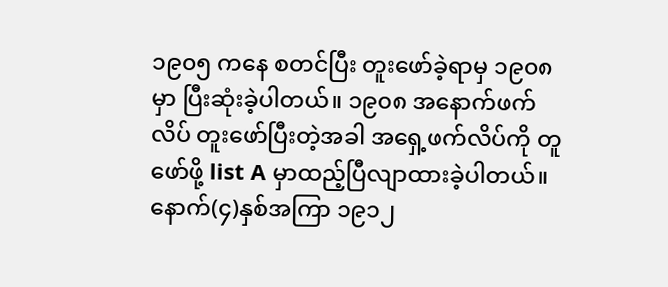၁၉၀၅ ကနေ စတင်ပြီး တူးဖော်ခဲ့ရာမှ ၁၉၀၈ မှာ ပြီးဆုံးခဲ့ပါတယ်။ ၁၉၀၈ အနောက်ဖက်လိပ် တူးဖော်ပြီးတဲ့အခါ အရှေ့ဖက်လိပ်ကို တူဖော်ဖို့ list A မှာထည့်ပြီလျာထားခဲ့ပါတယ်။ နောက်(၄)နှစ်အကြာ ၁၉၁၂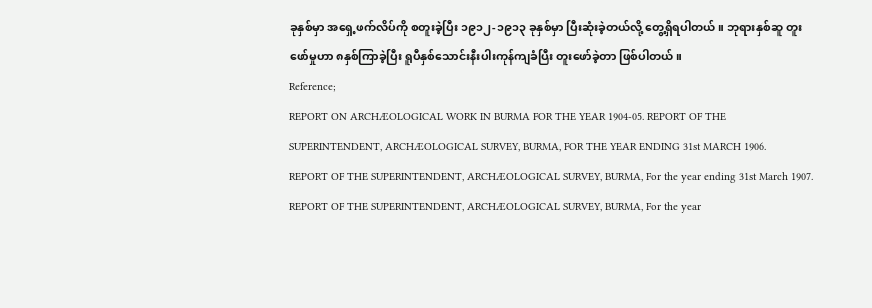ခုနှစ်မှာ အရှေ့ဖက်လိပ်ကို စတူးခဲ့ပြီး ၁၉၁၂-၁၉၁၃ ခုနှစ်မှာ ပြီးဆုံးခဲ့တယ်လို့ တွေ့ရှိရပါတယ်။ ဘုရားနှစ်ဆူ တူးဖော်မှုဟာ ၈နှစ်ကြာခဲ့ပြီး ရူပီနှစ်သောင်းနီးပါးကုန်ကျခံပြီး တူးဖော်ခဲ့တာ ဖြစ်ပါတယ်။
Reference;
REPORT ON ARCHÆOLOGICAL WORK IN BURMA FOR THE YEAR 1904-05. REPORT OF THE SUPERINTENDENT, ARCHÆOLOGICAL SURVEY, BURMA, FOR THE YEAR ENDING 31st MARCH 1906.
REPORT OF THE SUPERINTENDENT, ARCHÆOLOGICAL SURVEY, BURMA, For the year ending 31st March 1907.
REPORT OF THE SUPERINTENDENT, ARCHÆOLOGICAL SURVEY, BURMA, For the year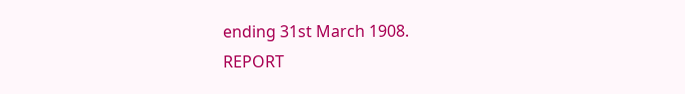ending 31st March 1908.
REPORT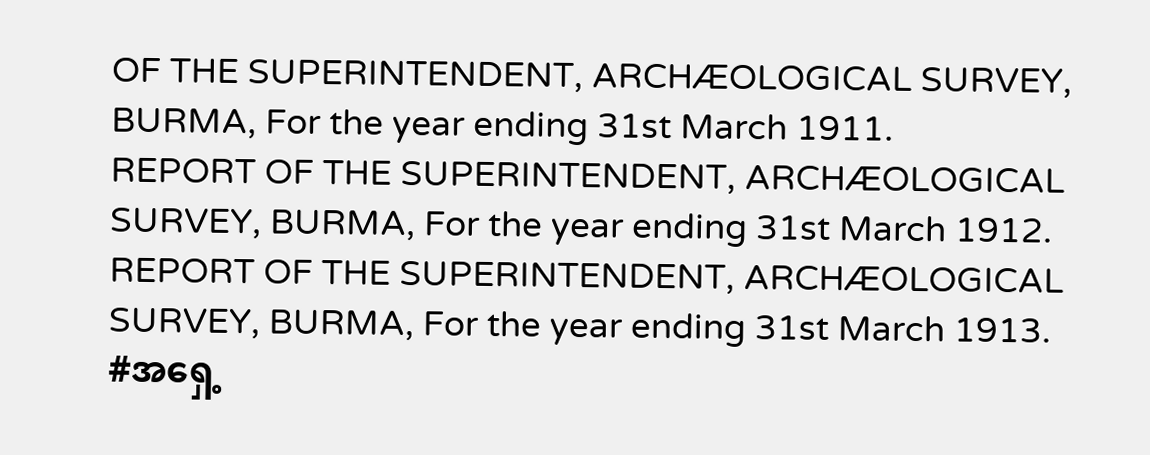OF THE SUPERINTENDENT, ARCHÆOLOGICAL SURVEY, BURMA, For the year ending 31st March 1911.
REPORT OF THE SUPERINTENDENT, ARCHÆOLOGICAL SURVEY, BURMA, For the year ending 31st March 1912.
REPORT OF THE SUPERINTENDENT, ARCHÆOLOGICAL SURVEY, BURMA, For the year ending 31st March 1913.
#အရှေ့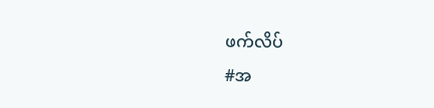ဖက်လိပ်
#အ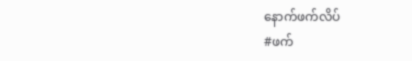နောက်ဖက်လိပ်
#ဖက်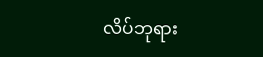လိပ်ဘုရား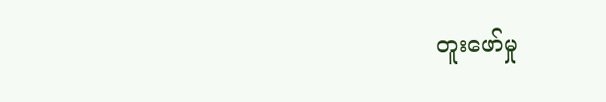တူးဖော်မှု